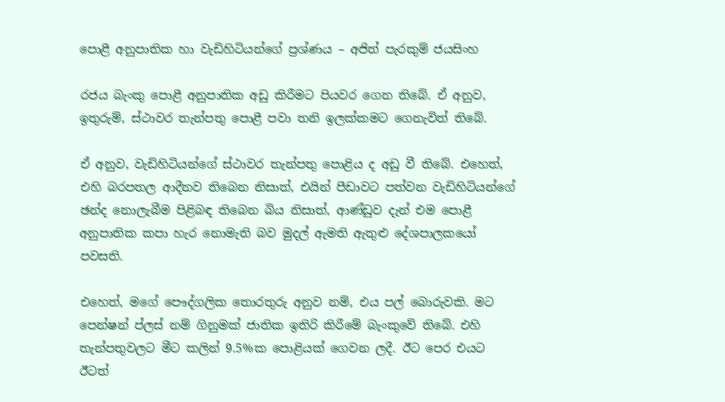පොළී අනුපාතික හා වැඩිහිටියන්ගේ ප්‍රශ්ණය – අජිත් පැරකුම් ජයසිංහ

රජය බැංකු පොළී අනුපාතික අඩු කිරීමට පියවර ගෙන තිබේ. ඒ අනුව, ඉතුරුම්, ස්ථාවර තැන්පතු පොළී පවා තනි ඉලක්කමට ගෙනැවිත් තිබේ.

ඒ අනුව, වැඩිහිටියන්ගේ ස්ථාවර තැන්පතු පොළිය ද අඩු වී තිබේ. එහෙත්, එහි බරපතල ආදීනව තිබෙන නිසාත්, එයින් පීඩාවට පත්වන වැඩිහිටියන්ගේ ඡන්ද නොලැබීම පිළිබඳ තිබෙන බිය නිසාත්, ආණ්ඩුව දැන් එම පොළී අනුපාතික කපා හැර නොමැති බව මුදල් ඇමති ඇතුළු දේශපාලකයෝ පවසති.

එහෙත්, මගේ පෞද්ගලික තොරතුරු අනුව නම්, එය පල් බොරුවකි. මට පෙන්ෂන් ප්ලස් නම් ගිනුමක් ජාතික ඉතිරි කිරීමේ බැංකුවේ තිබේ. එහි තැන්පතුවලට මීට කලින් 9.5%ක පොළියක් ගෙවන ලදී. ඊට පෙර එයට ඊටත්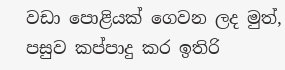වඩා පොළියක් ගෙවන ලද මුත්, පසුව කප්පාදු කර ඉතිරි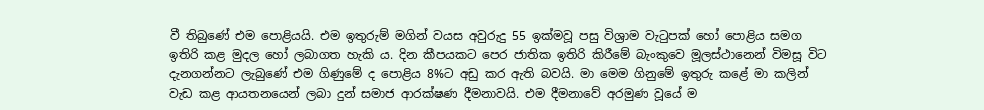වී තිබුණේ එම පොළියයි. එම ඉතුරුම් මගින් වයස අවුරුදු 55 ඉක්මවූ පසු විශ්‍රාම වැටුපක් හෝ පොළිය සමග ඉතිරි කළ මුදල හෝ ලබාගත හැකි ය. දින කීපයකට පෙර ජාතික ඉතිරි කිරීමේ බැංකුවෙ මූලස්ථානෙන් විමසූ විට දැනගන්නට ලැබුණේ එම ගිණුමේ ද පොළිය 8%ට අඩු කර ඇති බවයි. මා මෙම ගිනුමේ ඉතුරු කළේ මා කලින් වැඩ කළ ආයතනයෙන් ලබා දුන් සමාජ ආරක්ෂණ දීමනාවයි. එම දීමනාවේ අරමුණ වූයේ ම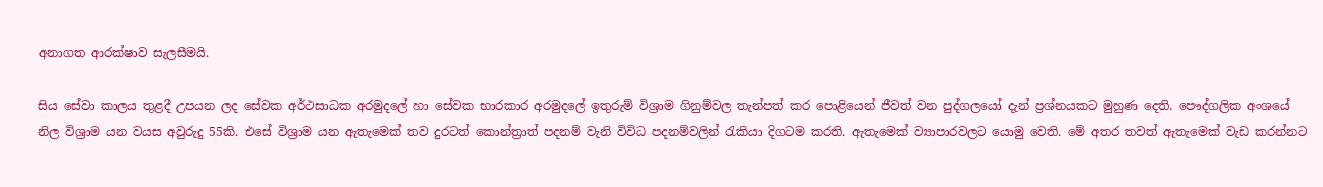අනාගත ආරක්ෂාව සැලසීමයි.

සිය සේවා කාලය තුළදී උපයන ලද සේවක අර්ථසාධක අරමුදලේ හා සේවක භාරකාර අරමුදලේ ඉතුරුම් විශ්‍රාම ගිනුම්වල තැන්පත් කර පොළියෙන් ජීවත් වන පුද්ගලයෝ දැන් ප්‍රශ්නයකට මුහුණ දෙති. පෞද්ගලික අංශයේ නිල විශ්‍රාම යන වයස අවුරුදු 55කි. එසේ විශ්‍රාම යන ඇතැමෙක් තව දුරටත් කොන්ත්‍රාත් පදනම් වැනි විවිධ පදනම්වලින් රැකියා දිගටම කරති. ඇතැමෙක් ව්‍යාපාරවලට යොමු වෙති. මේ අතර තවත් ඇතැමෙක් වැඩ කරන්නට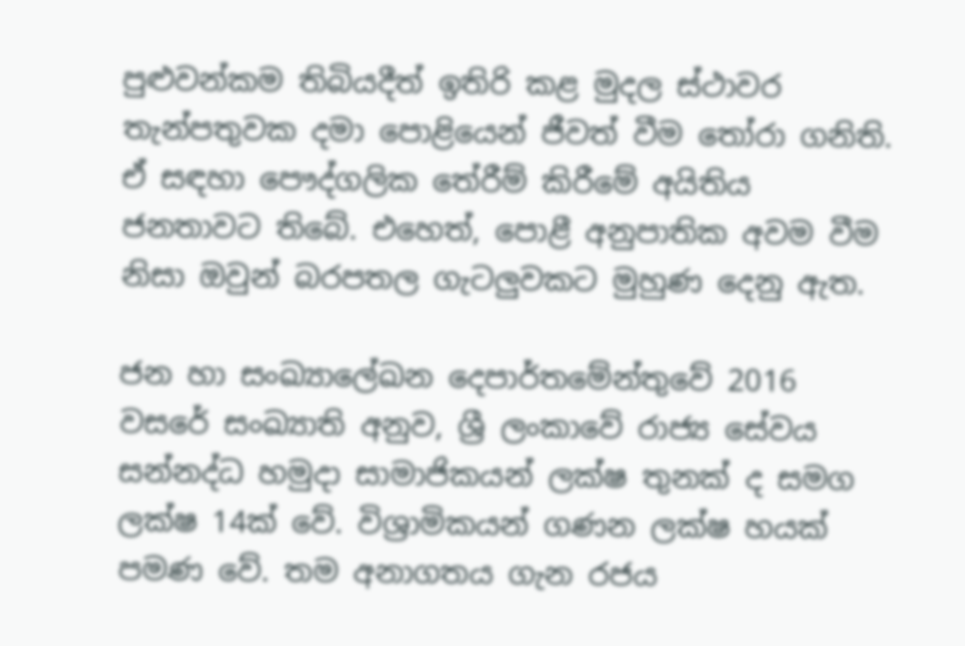පුළුවන්කම තිබියදීත් ඉතිරි කළ මුදල ස්ථාවර තැන්පතුවක දමා පොළියෙන් ජීවත් වීම තෝරා ගනිති. ඒ සඳහා පෞද්ගලික තේරීම් කිරීමේ අයිතිය ජනතාවට තිබේ. එහෙත්, පොළී අනුපාතික අවම වීම නිසා ඔවුන් බරපතල ගැටලුවකට මුහුණ දෙනු ඇත.

ජන හා සංඛ්‍යාලේඛන දෙපාර්තමේන්තුවේ 2016 වසරේ සංඛ්‍යාති අනුව, ශ්‍රී ලංකාවේ රාජ්‍ය සේවය සන්නද්ධ හමුදා සාමාජිකයන් ලක්ෂ තුනක් ද සමග ලක්ෂ 14ක් වේ. විශ්‍රාමිකයන් ගණන ලක්ෂ හයක් පමණ වේ. තම අනාගතය ගැන රජය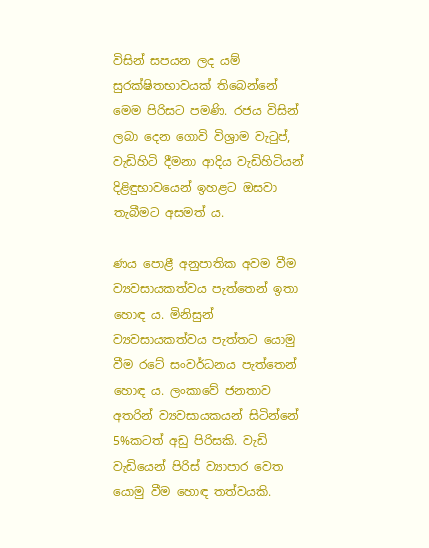විසින් සපයන ලද යම් සුරක්ෂිතභාවයක් තිබෙන්නේ මෙම පිරිසට පමණි. රජය විසින් ලබා දෙන ගොවි විශ්‍රාම වැටුප්, වැඩිහිටි දීමනා ආදිය වැඩිහිටියන් දිළිඳුභාවයෙන් ඉහළට ඔසවා තැබීමට අසමත් ය.

ණය පොළී අනුපාතික අවම වීම ව්‍යවසායකත්වය පැත්තෙන් ඉතා හොඳ ය. මිනිසුන් ව්‍යවසායකත්වය පැත්තට යොමු වීම රටේ සංවර්ධනය පැත්තෙන් හොඳ ය. ලංකාවේ ජනතාව අතරින් ව්‍යවසායකයන් සිටින්නේ 5%කටත් අඩු පිරිසකි. වැඩි වැඩියෙන් පිරිස් ව්‍යාපාර වෙත යොමු වීම හොඳ තත්වයකි.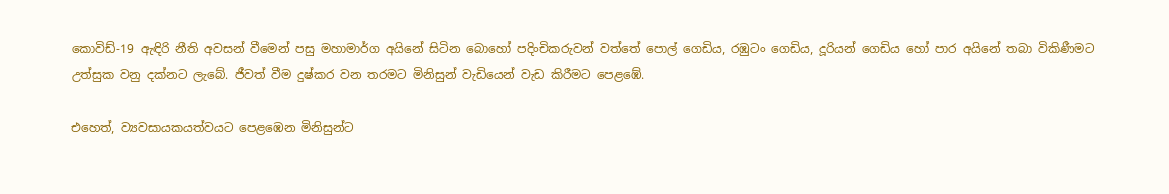කොවිඩ්-19 ඇඳිරි නීති අවසන් වීමෙන් පසු මහාමාර්ග අයිනේ සිටින බොහෝ පදිංචිකරුවන් වත්තේ පොල් ගෙඩිය, රඹුටං ගෙඩිය, දූරියන් ගෙඩිය හෝ පාර අයිනේ තබා විකිණීමට උත්සුක වනු දක්නට ලැබේ. ජීවත් වීම දුෂ්කර වන තරමට මිනිසුන් වැඩියෙන් වැඩ කිරීමට පෙළඹේ.

එහෙත්, ව්‍යවසායකයත්වයට පෙළඹෙන මිනිසුන්ට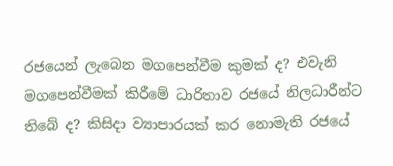රජයෙන් ලැබෙන මගපෙන්වීම කුමක් ද? එවැනි මගපෙන්වීමක් කිරීමේ ධාරිතාව රජයේ නිලධාරීන්ට තිබේ ද? කිසිදා ව්‍යාපාරයක් කර නොමැති රජයේ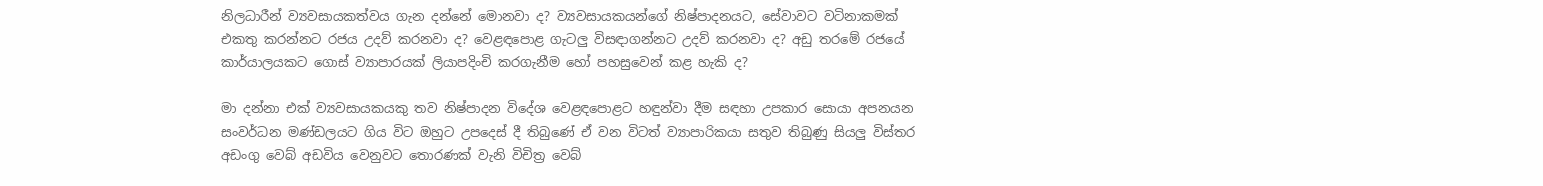නිලධාරීන් ව්‍යවසායකත්වය ගැන දන්නේ මොනවා ද? ව්‍යවසායකයන්ගේ නිෂ්පාදනයට, සේවාවට වටිනාකමක් එකතු කරන්නට රජය උදව් කරනවා ද? වෙළඳපොළ ගැටලු විසඳාගන්නට උදව් කරනවා ද? අඩු තරමේ රජයේ කාර්යාලයකට ගොස් ව්‍යාපාරයක් ලියාපදිංචි කරගැනීම හෝ පහසුවෙන් කළ හැකි ද?

මා දන්නා එක් ව්‍යවසායකයකු තව නිෂ්පාදන විදේශ වෙළඳපොළට හඳුන්වා දීම සඳහා උපකාර සොයා අපනයන සංවර්ධන මණ්ඩලයට ගිය විට ඔහුට උපදෙස් දී තිබුණේ ඒ වන විටත් ව්‍යාපාරිකයා සතුව තිබුණු සියලු විස්තර අඩංගු වෙබ් අඩවිය වෙනුවට තොරණක් වැනි විචිත්‍ර වෙබ්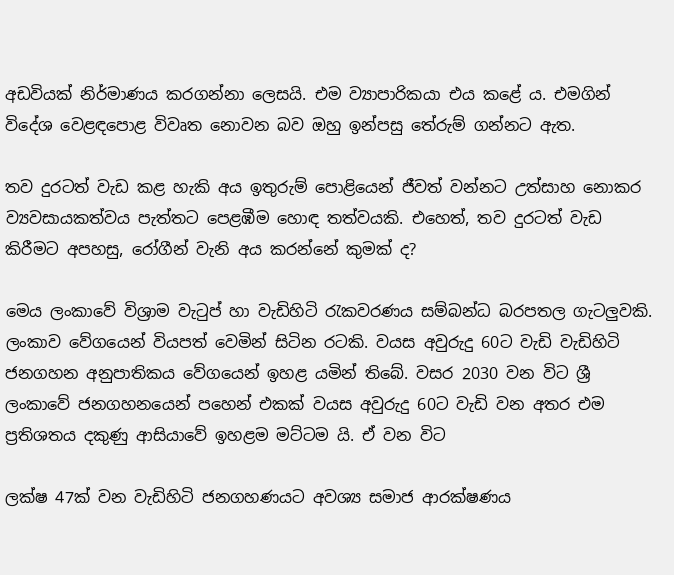අඩවියක් නිර්මාණය කරගන්නා ලෙසයි. එම ව්‍යාපාරිකයා එය කළේ ය. එමගින් විදේශ වෙළඳපොළ විවෘත නොවන බව ඔහු ඉන්පසු තේරුම් ගන්නට ඇත.

තව දුරටත් වැඩ කළ හැකි අය ඉතුරුම් පොළියෙන් ජීවත් වන්නට උත්සාහ නොකර ව්‍යවසායකත්වය පැත්තට පෙළඹීම හොඳ තත්වයකි. එහෙත්, තව දුරටත් වැඩ කිරීමට අපහසු, රෝගීන් වැනි අය කරන්නේ කුමක් ද?

මෙය ලංකාවේ විශ්‍රාම වැටුප් හා වැඩිහිටි රැකවරණය සම්බන්ධ බරපතල ගැටලුවකි. ලංකාව වේගයෙන් වියපත් වෙමින් සිටින රටකි. වයස අවුරුදු 60ට වැඩි වැඩිහිටි ජනගහන අනුපාතිකය වේගයෙන් ඉහළ යමින් තිබේ. වසර 2030 වන විට ශ්‍රී ලංකාවේ ජනගහනයෙන් පහෙන් එකක් වයස අවුරුදු 60ට වැඩි වන අතර එම ප්‍ර‍තිශතය දකුණු ආසියාවේ ඉහළම මට්ටම යි. ඒ වන විට

ලක්ෂ 47ක් වන වැඩිහිටි ජනගහණයට අවශ්‍ය සමාජ ආරක්ෂණය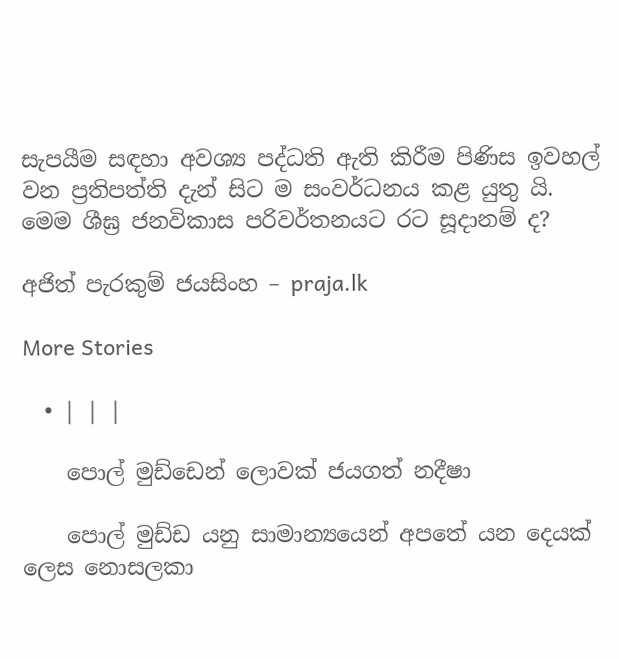සැපයීම සඳහා අවශ්‍ය පද්ධති ඇති කිරීම පිණිස ඉවහල් වන ප්‍ර‍තිපත්ති දැන් සිට ම සංවර්ධනය කළ යුතු යි.  මෙම ශීඝ්‍ර‍ ජනවිකාස පරිවර්තනයට රට සූදානම් ද?

අජිත් පැරකුම් ජයසිංහ – praja.lk

More Stories

  • | | |

    පොල් මුඩ්ඩෙන් ලොවක් ජයගත් නදීෂා

    පොල් මුඩ්ඩ යනු සාමාන්‍යයෙන් අපතේ යන දෙයක් ලෙස නොසලකා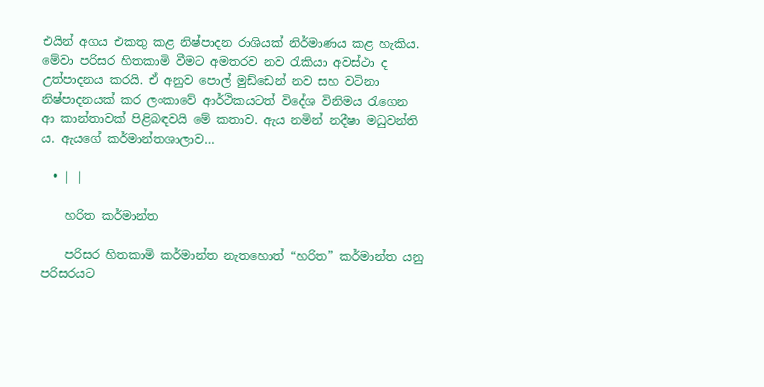එයින් අගය එකතු කළ නිෂ්පාදන රාශියක් නිර්මාණය කළ හැකිය. මේවා පරිසර හිතකාමි වීමට අමතරව නව රැකියා අවස්ථා ද උත්පාදනය කරයි. ඒ අනුව පොල් මුඩ්ඩෙන් නව සහ වටිනා නිෂ්පාදනයක් කර ලංකාවේ ආර්ථිකයටත් විදේශ විනිමය රැගෙන ආ කාන්තාවක් පිළිබඳවයි මේ කතාව. ඇය නමින් නදීෂා මධුවන්ති ය. ඇයගේ කර්මාන්තශාලාව…

  • | |

    හරිත කර්මාන්ත

    පරිසර හිතකාමි කර්මාන්ත නැතහොත් “හරිත” කර්මාන්ත යනු පරිසරයට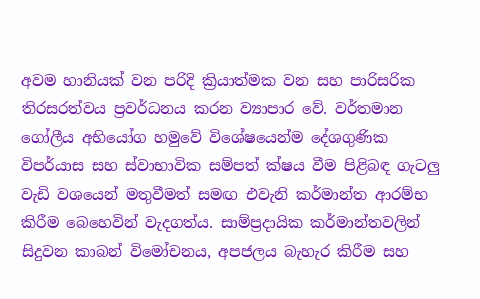අවම හානියක් වන පරිදි ක්‍රියාත්මක වන සහ පාරිසරික තිරසරත්වය ප්‍රවර්ධනය කරන ව්‍යාපාර වේ. වර්තමාන ගෝලීය අභියෝග හමුවේ විශේෂයෙන්ම දේශගුණික විපර්යාස සහ ස්වාභාවික සම්පත් ක්ෂය වීම පිළිබඳ ගැටලු වැඩි වශයෙන් මතුවීමත් සමඟ එවැනි කර්මාන්ත ආරම්භ කිරීම බෙහෙවින් වැදගත්ය. සාම්ප්‍රදායික කර්මාන්තවලින් සිදුවන කාබන් විමෝචනය, අපජලය බැහැර කිරීම සහ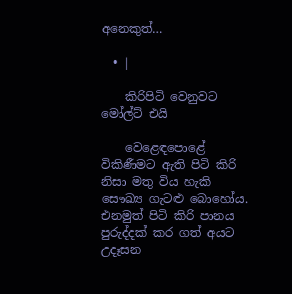අනෙකුත්…

  • |

    කිරිපිටි වෙනුවට මෝල්ට් එයි

    වෙළෙඳපොළේ විකිණීමට ඇති පිටි කිරි නිසා මතු විය හැකි සෞඛ්‍ය ගැටළු බොහෝය. එනමුත් පිටි කිරි පානය පුරුද්දක් කර ගත් අයට උදෑසන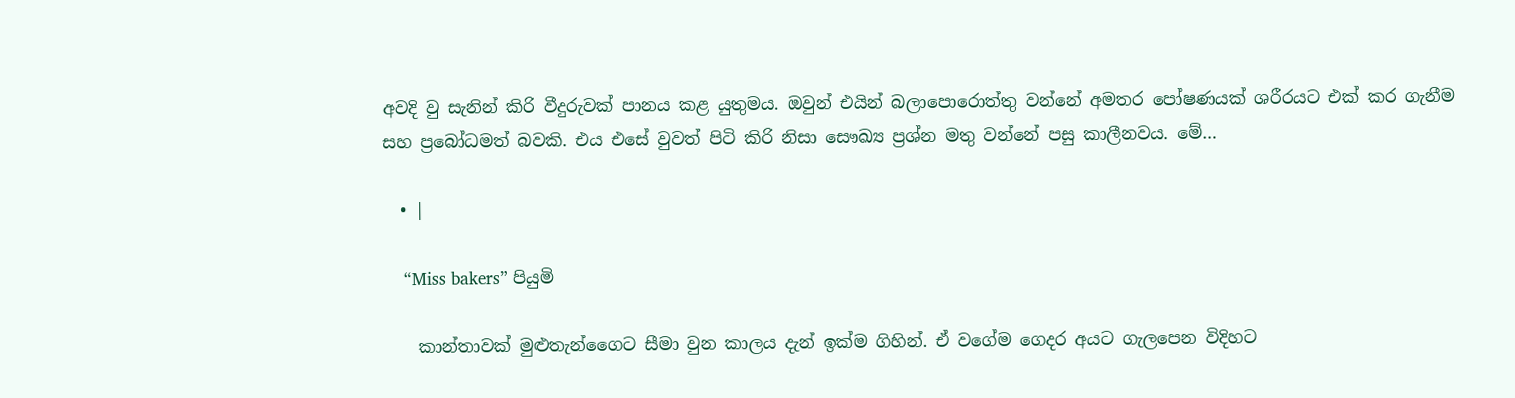අවදි වු සැනින් කිරි වීදුරුවක් පානය කළ යුතුමය. ඔවුන් එයින් බලාපොරොත්තු වන්නේ අමතර පෝෂණයක් ශරීරයට එක් කර ගැනීම සහ ප්‍රබෝධමත් බවකි. එය එසේ වුවත් පිටි කිරි නිසා සෞඛ්‍ය ප්‍රශ්න මතු වන්නේ පසු කාලීනවය. මේ…

  • |

    “Miss bakers” පියුමි

    කාන්තාවක් මුළුතැන්ගෛට සීමා වුන කාලය දැන් ඉක්ම ගිහින්. ඒ වගේම ගෙදර අයට ගැලපෙන විදිහට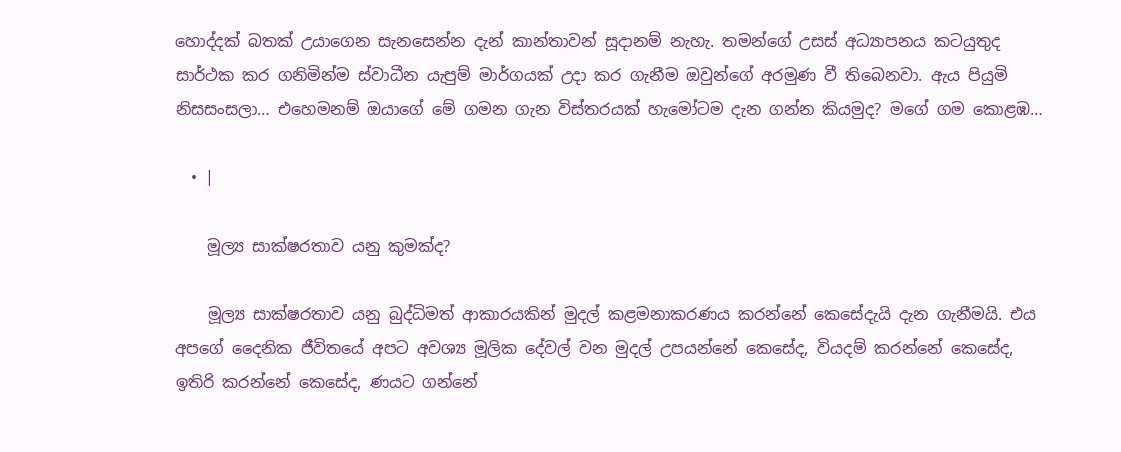හොද්දක් බතක් උයාගෙන සැනසෙන්න දැන් කාන්තාවන් සූදානම් නැහැ. තමන්ගේ උසස් අධ්‍යාපනය කටයුතුද සාර්ථක කර ගනිමින්ම ස්වාධීන යැපුම් මාර්ගයක් උදා කර ගැනීම ඔවුන්ගේ අරමුණ වී තිබෙනවා. ඇය පියුමි නිසසංසලා… එහෙමනම් ඔයාගේ මේ ගමන ගැන විස්තරයක් හැමෝටම දැන ගන්න කියමුද? මගේ ගම කොළඹ…

  • |

    මූල්‍ය සාක්ෂරතාව යනු කුමක්ද?

    මූල්‍ය සාක්ෂරතාව යනු බුද්ධිමත් ආකාරයකින් මුදල් කළමනාකරණය කරන්නේ කෙසේදැයි දැන ගැනීමයි. එය අපගේ දෛනික ජීවිතයේ අපට අවශ්‍ය මූලික දේවල් වන මුදල් උපයන්නේ කෙසේද, වියදම් කරන්නේ කෙසේද, ඉතිරි කරන්නේ කෙසේද, ණයට ගන්නේ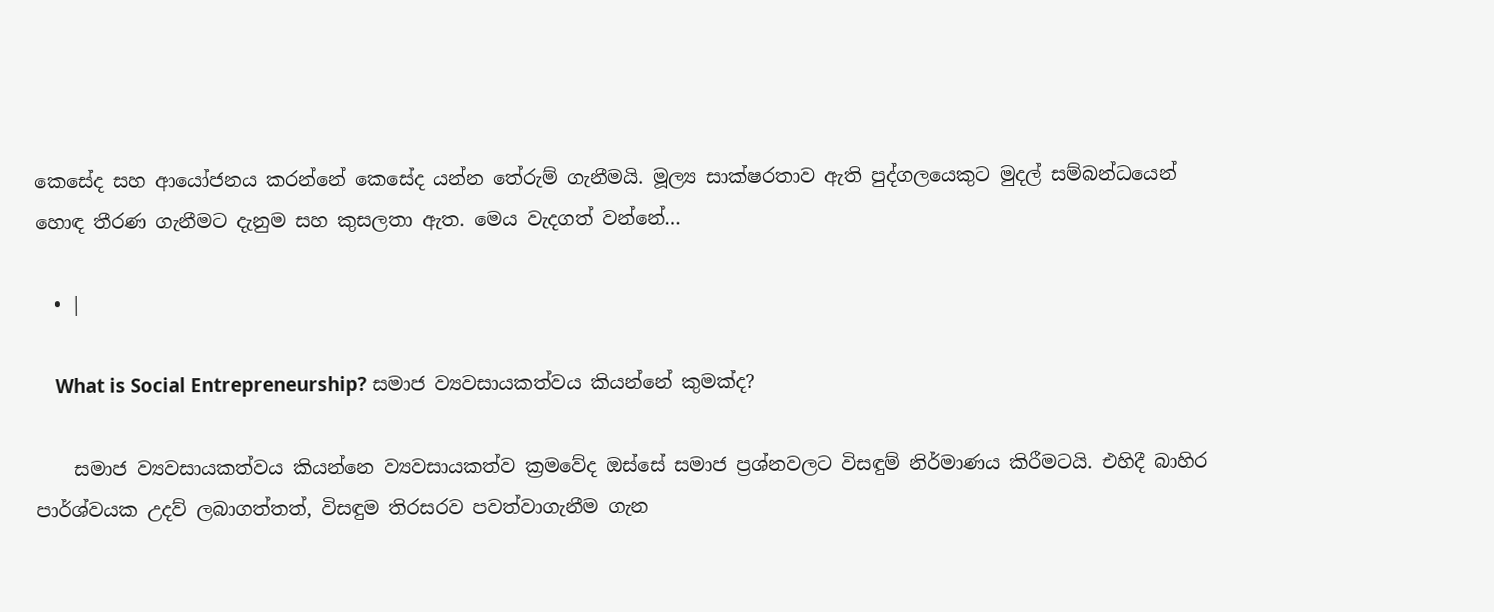කෙසේද සහ ආයෝජනය කරන්නේ කෙසේද යන්න තේරුම් ගැනීමයි. මූල්‍ය සාක්ෂරතාව ඇති පුද්ගලයෙකුට මුදල් සම්බන්ධයෙන් හොඳ තීරණ ගැනීමට දැනුම සහ කුසලතා ඇත. මෙය වැදගත් වන්නේ…

  • |

    What is Social Entrepreneurship? සමාජ ව්‍යවසායකත්වය කියන්නේ කුමක්ද?

    සමාජ ව්‍යවසායකත්වය කියන්නෙ ව්‍යවසායකත්ව ක්‍රමවේද ඔස්සේ සමාජ ප්‍රශ්නවලට විසඳුම් නිර්මාණය කිරීමටයි. එහිදී බාහිර පාර්ශ්වයක උදව් ලබාගත්තත්, විසඳුම තිරසරව පවත්වාගැනීම ගැන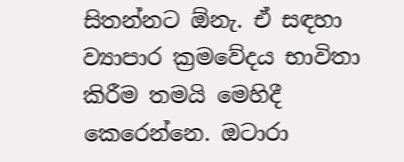සිතන්නට ඕනැ. ඒ සඳහා ව්‍යාපාර ක්‍රමවේදය භාවිතා කිරීම තමයි මෙහිදී කෙරෙන්නෙ. ඔටාරා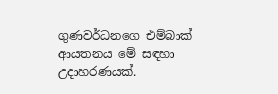ගුණවර්ධනගෙ එම්බාක් ආයතනය මේ සඳහා උදාහරණයක්.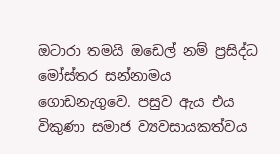ඔටාරා තමයි ඔඩෙල් නම් ප්‍රසිද්ධ මෝස්තර සන්නාමය ගොඩනැගුවෙ. පසුව ඇය එය විකුණා සමාජ ව්‍යවසායකත්වය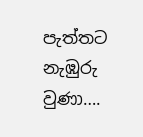පැත්තට නැඹුරු වුණා….